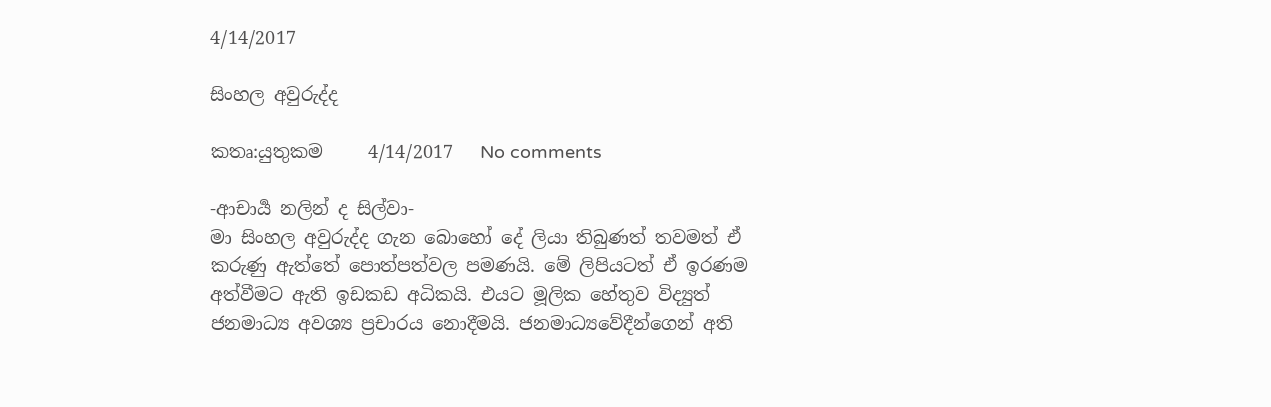4/14/2017

සිංහල අවුරුද්ද

කතෘ:යුතුකම     4/14/2017   No comments

-ආචාර්‍ය නලින් ද සිල්වා-
මා සිංහල අවුරුද්ද ගැන බොහෝ දේ ලියා තිබුණත් තවමත් ඒ කරුණු ඇත්තේ පොත්පත්වල පමණයි. මේ ලිපියටත් ඒ ඉරණම අත්වීමට ඇති ඉඩකඩ අධිකයි. එයට මූලික හේතුව විද්‍යුත් ජනමාධ්‍ය අවශ්‍ය ප්‍රචාරය නොදීමයි. ජනමාධ්‍යවේදීන්ගෙන් අති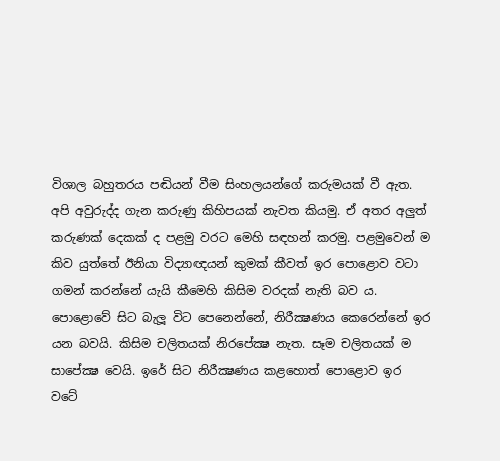විශාල බහුතරය පඬියන් වීම සිංහලයන්ගේ කරුමයක් වී ඇත. අපි අවුරුද්ද ගැන කරුණු කිහිපයක් නැවත කියමු. ඒ අතර අලුත් කරුණක් දෙකක් ද පළමු වරට මෙහි සඳහන් කරමු. පළමුවෙන් ම කිව යුත්තේ ඊනියා විද්‍යාඥයන් කුමක් කීවත් ඉර පොළොව වටා ගමන් කරන්නේ යැයි කීමෙහි කිසිම වරදක් නැති බව ය. පොළොවේ සිට බැලූ විට පෙනෙන්නේ, නිරීක්‍ෂණය කෙරෙන්නේ ඉර යන බවයි. කිසිම චලිතයක් නිරපේක්‍ෂ නැත. සෑම චලිතයක් ම සාපේක්‍ෂ වෙයි. ඉරේ සිට නිරීක්‍ෂණය කළහොත් පොළොව ඉර වටේ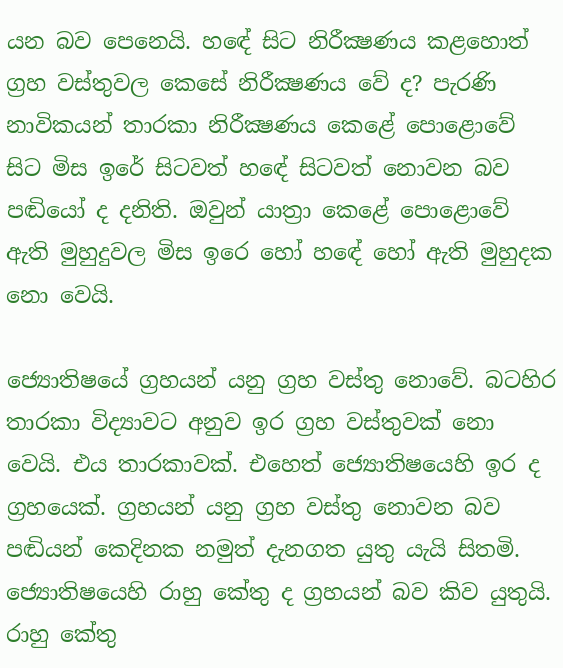යන බව පෙනෙයි. හඳේ සිට නිරීක්‍ෂණය කළහොත් ග්‍රහ වස්තුවල කෙසේ නිරීක්‍ෂණය වේ ද? පැරණි නාවිකයන් තාරකා නිරීක්‍ෂණය කෙළේ පොළොවේ සිට මිස ඉරේ සිටවත් හඳේ සිටවත් නොවන බව පඬියෝ ද දනිති. ඔවුන් යාත්‍රා කෙළේ පොළොවේ ඇති මුහුදුවල මිස ඉරෙ හෝ හඳේ හෝ ඇති මුහුදක නො වෙයි.

ජ්‍යොතිෂයේ ග්‍රහයන් යනු ග්‍රහ වස්තු නොවේ. බටහිර තාරකා විද්‍යාවට අනුව ඉර ග්‍රහ වස්තුවක් නො වෙයි. එය තාරකාවක්. එහෙත් ජ්‍යොතිෂයෙහි ඉර ද ග්‍රහයෙක්. ග්‍රහයන් යනු ග්‍රහ වස්තු නොවන බව පඬියන් කෙදිනක නමුත් දැනගත යුතු යැයි සිතමි. ජ්‍යොතිෂයෙහි රාහු කේතු ද ග්‍රහයන් බව කිව යුතුයි. රාහු කේතු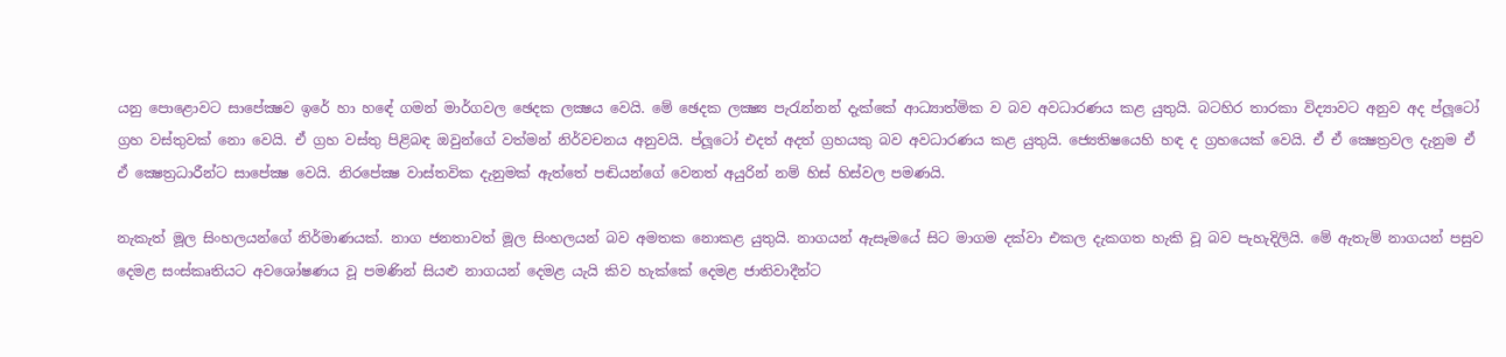යනු පොළොවට සාපේක්‍ෂව ඉරේ හා හඳේ ගමන් මාර්ගවල ඡෙදක ලක්‍ෂය වෙයි. මේ ඡෙදක ලක්‍ෂ්‍ය පැරැන්නන් දැක්කේ ආධ්‍යාත්මික ව බව අවධාරණය කළ යුතුයි. බටහිර තාරකා විද්‍යාවට අනුව අද ප්ලූටෝ ග්‍රහ වස්තුවක් නො වෙයි. ඒ ග්‍රහ වස්තු පිළිබඳ ඔවුන්ගේ වත්මන් නිර්වචනය අනුවයි. ප්ලූටෝ එදත් අදත් ග්‍රහයකු බව අවධාරණය කළ යුතුයි. ජ්‍යෙතිෂයෙහි හඳ ද ග්‍රහයෙක් වෙයි. ඒ ඒ ක්‍ෂෙත්‍රවල දැනුම ඒ ඒ ක්‍ෂෙත්‍රධාරීන්ට සාපේක්‍ෂ වෙයි. නිරපේක්‍ෂ වාස්තවික දැනුමක් ඇත්තේ පඬියන්ගේ වෙනත් අයුරින් නම් හිස් හිස්වල පමණයි.

නැකැත් මූල සිංහලයන්ගේ නිර්මාණයක්. නාග ජනතාවත් මූල සිංහලයන් බව අමතක නොකළ යුතුයි. නාගයන් ඇසෑමයේ සිට මාගම දක්වා එකල දැකගත හැකි වූ බව පැහැදිලියි. මේ ඇතැම් නාගයන් පසුව දෙමළ සංස්කෘතියට අවශෝෂණය වූ පමණින් සියළු නාගයන් දෙමළ යැයි කිව හැක්කේ දෙමළ ජාතිවාදීන්ට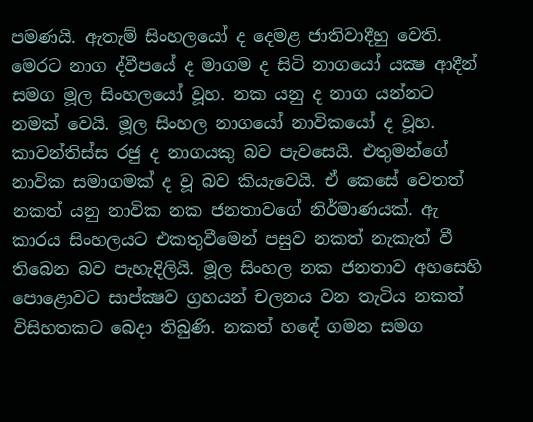පමණයි. ඇතැම් සිංහලයෝ ද දෙමළ ජාතිවාදීහු වෙති. මෙරට නාග ද්වීපයේ ද මාගම ද සිටි නාගයෝ යක්‍ෂ ආදීන් සමග මූල සිංහලයෝ වූහ. නක යනු ද නාග යන්නට නමක් වෙයි. මූල සිංහල නාගයෝ නාවිකයෝ ද වූහ. කාවන්තිස්ස රජු ද නාගයකු බව පැවසෙයි. එතුමන්ගේ නාවික සමාගමක් ද වූ බව කියැවෙයි. ඒ කෙසේ වෙතත් නකත් යනු නාවික නක ජනතාවගේ නිර්මාණයක්. ඇ කාරය සිංහලයට එකතුවීමෙන් පසුව නකත් නැකැත් වී තිබෙන බව පැහැදිලියි. මූල සිංහල නක ජනතාව අහසෙහි පොළොවට සාප්ක්‍ෂව ග්‍රහයන් චලනය වන තැටිය නකත් විසිහතකට බෙදා තිබුණි. නකත් හඳේ ගමන සමග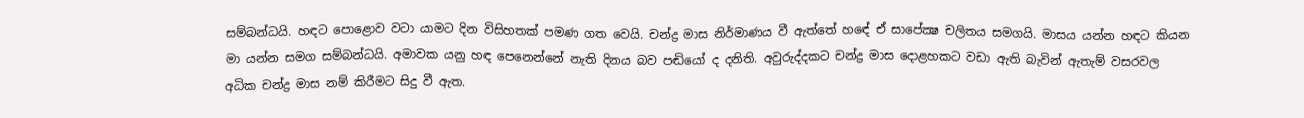සම්බන්ධයි. හඳට පොළොව වටා යාමට දින විසිහතක් පමණ ගත වෙයි. චන්ද්‍ර මාස නිර්මාණය වී ඇත්තේ හඳේ ඒ සාපේක්‍ෂ චලිතය සමගයි. මාසය යන්න හඳට කියන මා යන්න සමග සම්බන්ධයි. අමාවක යනු හඳ පෙනෙන්නේ නැති දිනය බව පඬියෝ ද දනිති. අවුරුද්දකට චන්ද්‍ර මාස දොළහකට වඩා ඇති බැවින් ඇතැම් වසරවල අධික චන්ද්‍ර මාස නම් කිරීමට සිදු වී ඇත.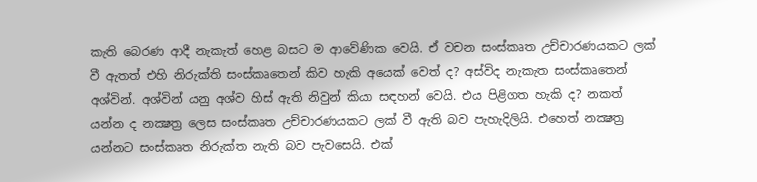කැති බෙරණ ආදී නැකැත් හෙළ බසට ම ආවේණික වෙයි. ඒ වචන සංස්කෘත උච්චාරණයකට ලක් වී ඇතත් එහි නිරුක්ති සංස්කෘතෙන් කිව හැකි අයෙක් වෙත් ද? අස්විද නැකැත සංස්කෘතෙන් අශ්වින්. අශ්වින් යනු අශ්ව හිස් ඇති නිවුන් කියා සඳහන් වෙයි. එය පිළිගත හැකි ද? නකත් යන්න ද නක්‍ෂත්‍ර ලෙස සංස්කෘත උච්චාරණයකට ලක් වී ඇති බව පැහැදිලියි. එහෙත් නක්‍ෂත්‍ර යන්නට සංස්කෘත නිරුක්ත නැති බව පැවසෙයි. එක්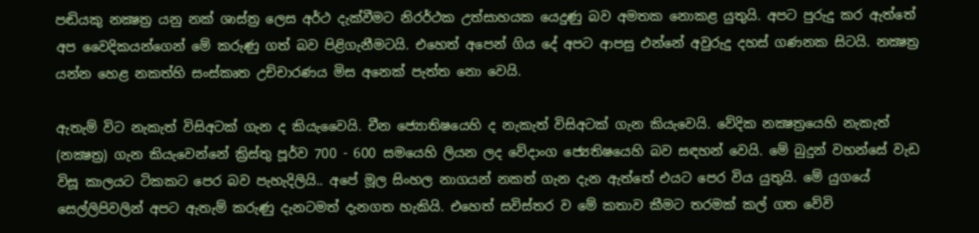පඬියකු නක්‍ෂත්‍ර යනු නක් ශාස්ත්‍ර ලෙස අර්ථ දැක්වීමට නිරර්ථක උත්සාහයක යෙදුණු බව අමතක නොකළ යුතුයි. අපට පුරුදු කර ඇත්තේ අප වෛදිකයන්ගෙන් මේ කරුණු ගත් බව පිළිගැනීමටයි. එහෙත් අපෙන් ගිය දේ අපට ආපසු එන්නේ අවුරුදු දහස් ගණනක සිටයි. නක්‍ෂත්‍ර යන්න හෙළ නකත්හි සංස්කෘත උච්චාරණය මිස අනෙක් පැත්ත නො වෙයි.

ඇතැම් විට නැකැත් විසිඅටක් ගැන ද කියැවෛයි. චීන ජ්‍යොතිෂයෙහි ද නැකැත් විසිඅටක් ගැන කියැවෙයි. වේදික නක්‍ෂත්‍රයෙහි නැකැත් (නක්‍ෂත්‍ර) ගැන කියැවෙන්නේ ක්‍රිස්තු පූර්ව 700 - 600 සමයෙහි ලියන ලද වේදාංග ජ්‍යෙතිෂයෙහි බව සඳහන් වෙයි. මේ බුදුන් වහන්සේ වැඩ විසූ කාලයට ටිකකට පෙර බව පැහැදිලියි.. අපේ මූල සිංහල නාගයන් නකත් ගැන දැන ඇත්තේ එයට පෙර විය යුතුයි. මේ යුගයේ සෙල්ලිපිවලින් අපට ඇතැම් කරුණු දැනටමත් දැනගත හැකියි. එහෙත් සවිස්තර ව මේ කතාව කීමට තරමක් කල් ගත වේවි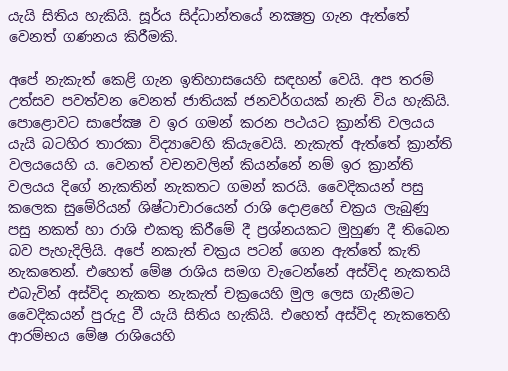යැයි සිතිය හැකියි. සූර්ය සිද්ධාන්තයේ නක්‍ෂත්‍ර ගැන ඇත්තේ වෙනත් ගණනය කිරීමකි.

අපේ නැකැත් කෙළි ගැන ඉතිහාසයෙහි සඳහන් වෙයි. අප තරම් උත්සව පවත්වන වෙනත් ජාතියක් ජනවර්ගයක් නැති විය හැකියි. පොළොවට සාපේක්‍ෂ ව ඉර ගමන් කරන පථයට ක්‍රාන්ති වලයය යැයි බටහිර තාරකා විද්‍යාවෙහි කියැවෙයි. නැකැත් ඇත්තේ ක්‍රාන්ති වලයයෙහි ය. වෙනත් වචනවලින් කියන්නේ නම් ඉර ක්‍රාන්ති වලයය දිගේ නැකතින් නැකතට ගමන් කරයි. වෛදිකයන් පසු කලෙක සුමේරියන් ශිෂ්ටාචාරයෙන් රාශි දොළහේ චක්‍රය ලැබුණු පසු නකත් හා රාශි එකතු කිරීමේ දී ප්‍රශ්නයකට මුහුණ දී තිබෙන බව පැහැදිලියි. අපේ නකැත් චක්‍රය පටන් ගෙන ඇත්තේ කැති නැකතෙන්. එහෙත් මේෂ රාශිය සමග වැටෙන්නේ අස්විද නැකතයි එබැවින් අස්විද නැකත නැකැත් චක්‍රයෙහි මුල ලෙස ගැනීමට වෛදිකයන් පුරුදු වී යැයි සිතිය හැකියි. එහෙත් අස්විද නැකතෙහි ආරම්භය මේෂ රාශියෙහි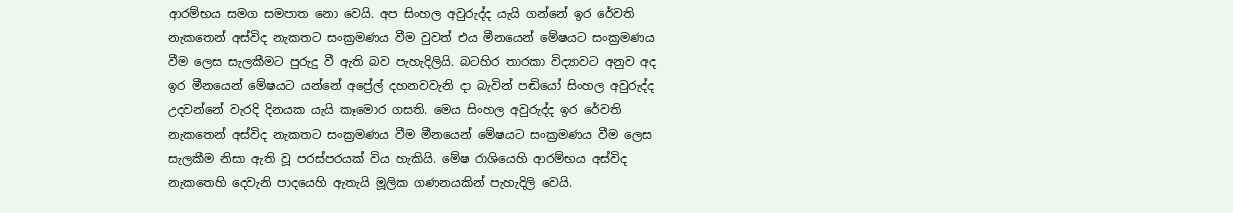ආරම්භය සමග සමපාත නො වෙයි. අප සිංහල අවුරුද්ද යැයි ගන්නේ ඉර රේවති නැකතෙන් අස්විද නැකතට සංක්‍රමණය වීම වුවත් එය මීනයෙන් මේෂයට සංක්‍රමණය වීම ලෙස සැලකීමට පුරුදු වී ඇති බව පැහැදිලියි. බටහිර තාරකා විද්‍යාවට අනුව අද ඉර මීනයෙන් මේෂයට යන්නේ අප්‍රේල් දහනවවැනි දා බැවින් පඬියෝ සිංහල අවුරුද්ද උදවන්නේ වැරදි දිනයක යැයි කෑමොර ගසති. මෙය සිංහල අවුරුද්ද ඉර රේවති නැකතෙන් අස්විද නැකතට සංක්‍රමණය වීම මීනයෙන් මේෂයට සංක්‍රමණය වීම ලෙස සැලකීම නිසා ඇති වූ පරස්පරයක් විය හැකියි. මේෂ රාශියෙහි ආරම්භය අස්විද නැකතෙහි දෙවැනි පාදයෙහි ඇතැයි මූලික ගණනයකින් පැහැදිලි වෙයි.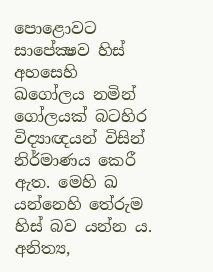පොළොවට සාපේක්‍ෂව හිස් අහසෙහි ඛගෝලය නමින් ගෝලයක් බටහිර විද්‍යාඥයන් විසින් නිර්මාණය කෙරී ඇත. මෙහි ඛ යන්නෙහි තේරුම හිස් බව යන්න ය. අනිත්‍ය,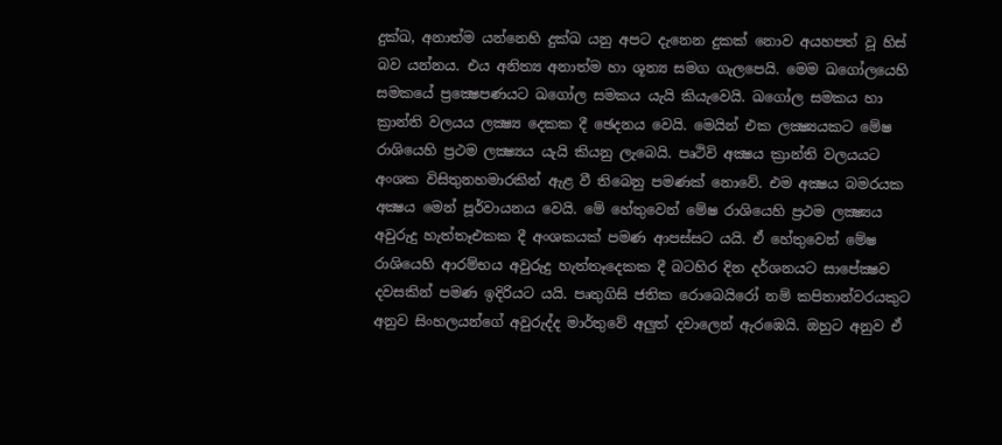දුක්ඛ, අනාත්ම යන්නෙහි දුක්ඛ යනු අපට දැනෙන දුකක් නොව අයහපත් වූ හිස් බව යන්නය. එය අනිත්‍ය අනාත්ම හා ශූන්‍ය සමග ගැලපෙයි. මෙම ඛගෝලයෙහි සමකයේ ප්‍රක්‍ෂෙපණයට ඛගෝල සමකය යැයි කියැවෙයි. ඛගෝල සමකය හා ක්‍රාන්ති වලයය ලක්‍ෂ්‍ය දෙකක දී ඡෙදනය වෙයි. මෙයින් එක ලක්‍ෂ්‍යයකට මේෂ රාශියෙහි ප්‍රථම ලක්‍ෂ්‍යය යැයි කියනු ලැබෙයි. පෘථිවි අක්‍ෂය ක්‍රාන්ති වලයයට අංශක විසිතුනහමාරකින් ඇළ වී තිබෙනු පමණක් නොවේ. එම අක්‍ෂය බමරයක අක්‍ෂය මෙන් පූර්වායනය වෙයි. මේ හේතුවෙන් මේෂ රාශියෙහි ප්‍රථම ලක්‍ෂ්‍යය අවුරුදු හැත්තෑඑකක දී අංශකයක් පමණ ආපස්සට යයි. ඒ හේතුවෙන් මේෂ රාශියෙහි ආරම්භය අවුරුදු හැත්තෑදෙකක දී බටහිර දින දර්ශනයට සාපේක්‍ෂව දවසකින් පමණ ඉදිරියට යයි. පෘතුගිසි ජතික රොබෙයිරෝ නම් කපිතාන්වරයකුට අනුව සිංහලයන්ගේ අවුරුද්ද මාර්තුවේ අලුත් දවාලෙන් ඇරඹෙයි. ඔහුට අනුව ඒ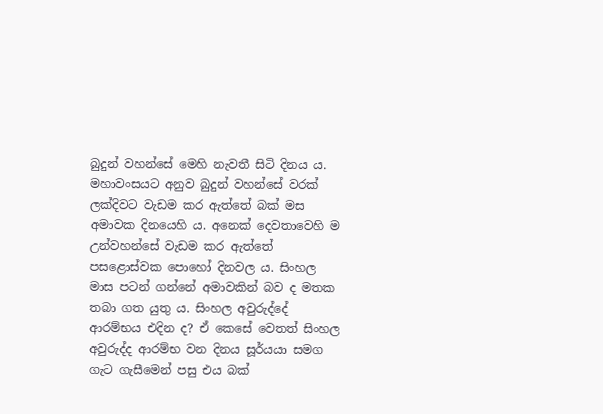බුදුන් වහන්සේ මෙහි නැවතී සිටි දිනය ය. මහාවංසයට අනුව බුදුන් වහන්සේ වරක් ලක්දිවට වැඩම කර ඇත්තේ බක් මස අමාවක දිනයෙහි ය. අනෙක් දෙවතාවෙහි ම උන්වහන්සේ වැඩම කර ඇත්තේ පසළොස්වක පොහෝ දිනවල ය. සිංහල මාස පටන් ගන්නේ අමාවකින් බව ද මතක තබා ගත යුතු ය. සිංහල අවුරුද්දේ ආරම්භය එදින ද? ඒ කෙසේ වෙතත් සිංහල අවුරුද්ද ආරම්භ වන දිනය සූර්යයා සමග ගැට ගැසීමෙන් පසු එය බක්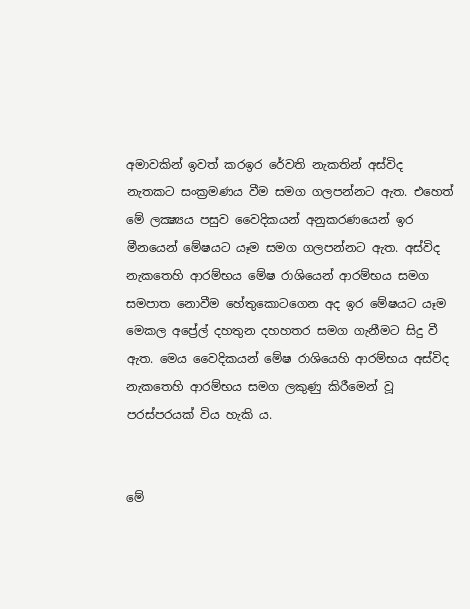අමාවකින් ඉවත් කරඉර රේවති නැකතින් අස්විද නැතකට සංක්‍රමණය වීම සමග ගලපන්නට ඇත. එහෙත් මේ ලක්‍ෂ්‍යය පසුව වෛදිකයන් අනුකරණයෙන් ඉර මීනයෙන් මේෂයට යෑම සමග ගලපන්නට ඇත. අස්විද නැකතෙහි ආරම්භය මේෂ රාශියෙන් ආරම්භය සමග සමපාත නොවීම හේතුකොටගෙන අද ඉර මේෂයට යෑම මෙකල අප්‍රේල් දහතුන දහහතර සමග ගැනීමට සිදු වී ඇත. මෙය වෛදිකයන් මේෂ රාශියෙහි ආරම්භය අස්විද නැකතෙහි ආරම්භය සමග ලකුණු කිරීමෙන් වූ පරස්පරයක් විය හැකි ය.


මේ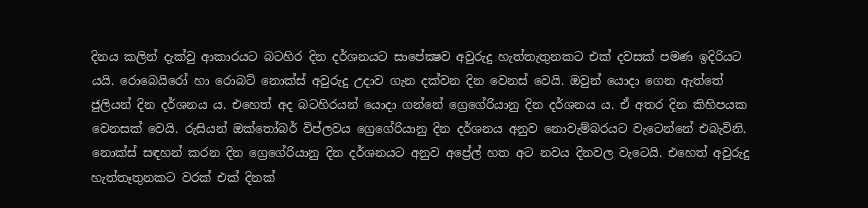දිනය කලින් දැක්වු ආකාරයට බටහිර දින දර්ශනයට සාපේක්‍ෂව අවුරුදු හැත්තැතුනකට එක් දවසක් පමණ ඉදිරියට යයි. රොබෙයිරෝ හා රොබට් නොක්ස් අවුරුදු උදාව ගැන දක්වන දින වෙනස් වෙයි. ඔවුන් යොදා ගෙන ඇත්තේ ජුලියන් දින දර්ශනය ය. එහෙත් අද බටහිරයන් යොදා ගන්නේ ග්‍රෙගේරියානු දින දර්ශනය ය. ඒ අතර දින කිහිපයක වෙනසක් වෙයි. රුසියන් ඔක්තෝබර් විප්ලවය ග්‍රෙගේරියානු දින දර්ශනය අනුව නොවැම්බරයට වැටෙන්නේ එබැවිනි. නොක්ස් සඳහන් කරන දින ග්‍රෙගේරියානු දින දර්ශනයට අනුව අප්‍රේල් හත අට නවය දිනවල වැටෙයි. එහෙත් අවුරුදු හැත්තෑතුනකට වරක් එක් දිනක්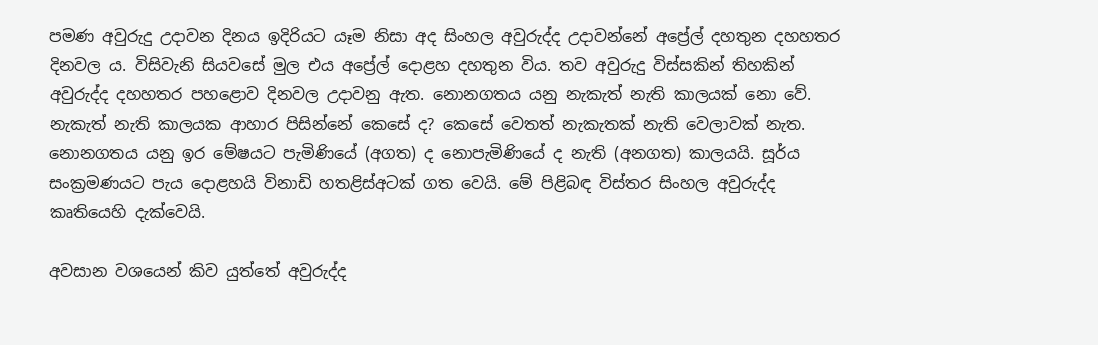පමණ අවුරුදු උදාවන දිනය ඉදිරියට යෑම නිසා අද සිංහල අවුරුද්ද උදාවන්නේ අප්‍රේල් දහතුන දහහතර දිනවල ය. විසිවැනි සියවසේ මුල එය අප්‍රේල් දොළහ දහතුන විය. තව අවුරුදු විස්සකින් තිහකින් අවුරුද්ද දහහතර පහළොව දිනවල උදාවනු ඇත. නොනගතය යනු නැකැත් නැති කාලයක් නො වේ. නැකැත් නැති කාලයක ආහාර පිසින්නේ කෙසේ ද? කෙසේ වෙතත් නැකැතක් නැති වෙලාවක් නැත. නොනගතය යනු ඉර මේෂයට පැමිණියේ (අගත) ද නොපැමිණියේ ද නැති (අනගත) කාලයයි. සූර්ය සංක්‍රමණයට පැය දොළහයි විනාඩි හතළිස්අටක් ගත වෙයි. මේ පිළිබඳ විස්තර සිංහල අවුරුද්ද කෘතියෙහි දැක්වෙයි.

අවසාන වශයෙන් කිව යුත්තේ අවුරුද්ද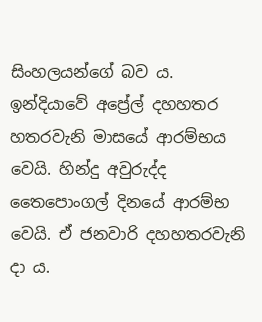සිංහලයන්ගේ බව ය. ඉන්දියාවේ අප්‍රේල් දහහතර හතරවැනි මාසයේ ආරම්භය වෙයි. හින්දු අවුරුද්ද තෛපොංගල් දිනයේ ආරම්භ වෙයි. ඒ ජනවාරි දහහතරවැනි දා ය.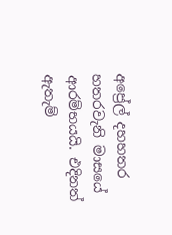අප්‍රේල් දහහතර හතරවැනි මාසයේ ආරම්භයයි. එදිනත් ඇතැම්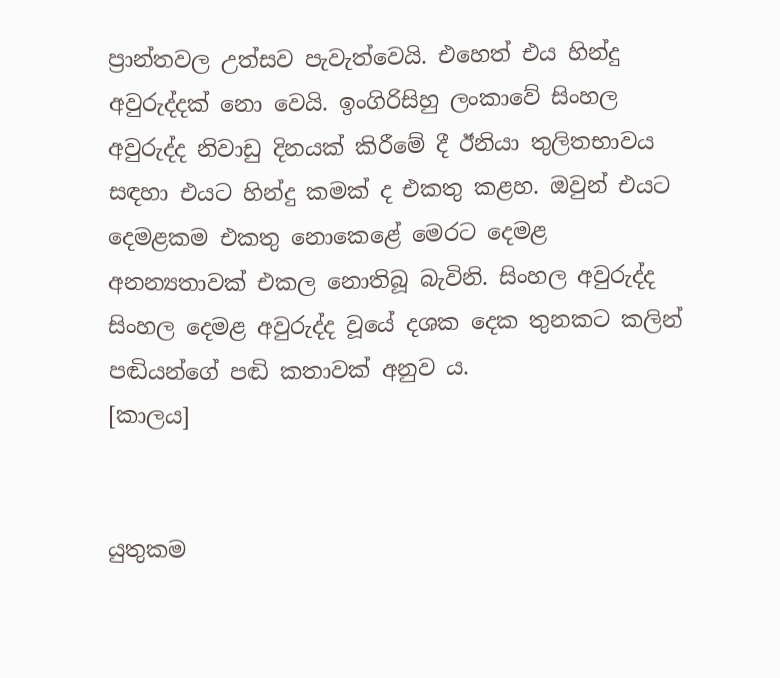ප්‍රාන්තවල උත්සව පැවැත්වෙයි. එහෙත් එය හින්දු අවුරුද්දක් නො වෙයි. ඉංගිරිසිහු ලංකාවේ සිංහල අවුරුද්ද නිවාඩු දිනයක් කිරීමේ දී ඊනියා තුලිතභාවය සඳහා එයට හින්දු කමක් ද එකතු කළහ. ඔවුන් එයට දෙමළකම එකතු නොකෙළේ මෙරට දෙමළ අනන්‍යතාවක් එකල නොතිබූ බැවිනි. සිංහල අවුරුද්ද සිංහල දෙමළ අවුරුද්ද වූයේ දශක දෙක තුනකට කලින් පඬියන්ගේ පඬි කතාවක් අනුව ය.
[කාලය]


යුතුකම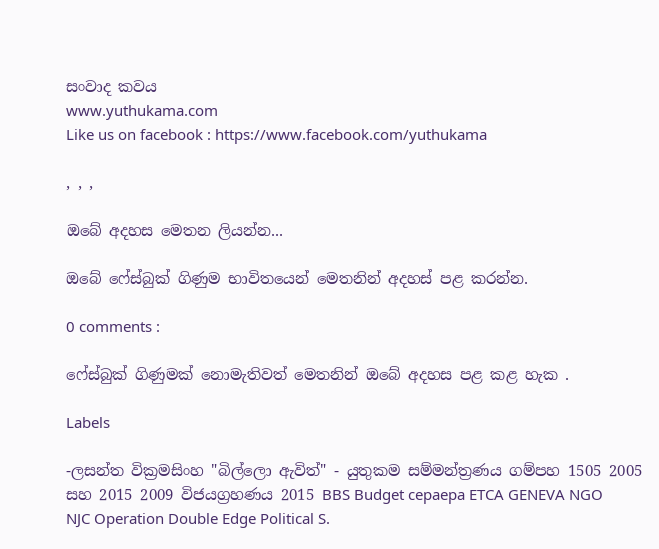සංවාද කවය
www.yuthukama.com
Like us on facebook : https://www.facebook.com/yuthukama

, , ,

ඔබේ අදහස මෙතන ලියන්න...

ඔබේ ෆේස්බුක් ගිණුම භාවිතයෙන් මෙතනින් අදහස් පළ කරන්න.

0 comments :

ෆේස්බුක් ගිණුමක් නොමැතිවත් මෙතනින් ඔබේ අදහස පළ කළ හැක .

Labels

-ලසන්ත වික්‍රමසිංහ "බිල්ලො ඇවිත්" - යුතුකම සම්මන්ත්‍රණය ගම්පහ 1505 2005 සහ 2015 2009 විජයග්‍රහණය 2015 BBS Budget cepaepa ETCA GENEVA NGO NJC Operation Double Edge Political S.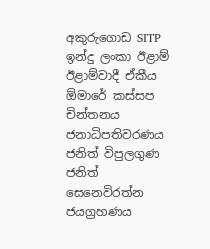අකුරුගොඩ SITP ඉන්දු ලංකා ඊළාම් ඊළාම්වාදී ඒකීය ඕමාරේ කස්‌සප චින්තනය ජනාධිපතිවරණය ජනිත් විපුලගුණ ජනිත් සෙනෙවිරත්න ජයග්‍රහණය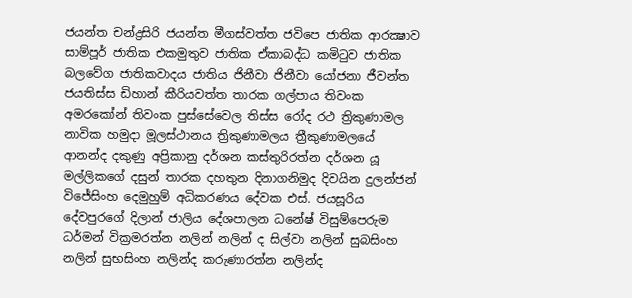ජයන්ත චන්ද්‍රසිරි ජයන්ත මීගස්වත්ත ජවිපෙ ජාතික ආරක්‍ෂාව සාම්පූර් ජාතික එකමුතුව ජාතික ඒකාබද්ධ කමිටුව ජාතික බලවේග ජාතිකවාදය ජාතිය ජිනීවා ජිනීවා යෝජනා ජීවන්ත ජයතිස්ස ඩිහාන් කීරියවත්ත තාරක ගල්පාය තිවංක අමරකෝන් තිවංක පුස්සේවෙල තිස්‌ස රෝද රථ ත්‍රිකුණාමල නාවික හමුදා මූලස්‌ථානය ත්‍රිකුණාමලය ත්‍රීකුණාමලයේ ආනන්ද දකුණු අප්‍රිකානු දර්ශන කස්තුරිරත්න දර්ශන යූ මල්ලිකගේ දසුන් තාරක දහතුන දිනාගනිමුද දිවයින දුලන්ජන් විජේසිංහ දෙමුහුම් අධිකරණය දේවක එස්. ජයසූරිය දේවපුරගේ දිලාන් ජාලිය දේශපාලන ධනේෂ් විසුම්පෙරුම ධර්මන් වික්‍රමරත්න නලින් නලින් ද සිල්වා නලින් සුබසිංහ නලින් සුභසිංහ නලින්ද කරුණාරත්න නලින්ද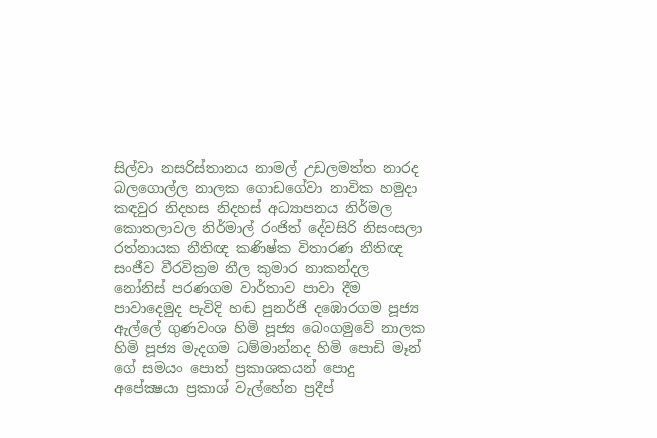සිල්වා නසරිස්‌තානය නාමල් උඩලමත්ත නාරද බලගොල්ල නාලක ගොඩගේවා නාවික හමුදා කඳවුර නිදහස නිදහස් අධ්‍යාපනය නිර්මල කොතලාවල නිර්මාල් රංජිත් දේවසිරි නිසංසලා රත්නායක නීතිඥ කණිෂ්ක විතාරණ නීතිඥ සංජීව වීරවික්‍රම නීල කුමාර නාකන්දල නෝනිස් පරණගම වාර්තාව පාවා දීම පාවාදෙමුද පැවිදි හඬ පුනර්ජි දඹොරගම පූජ්‍ය ඇල්ලේ ගුණවංශ හිමි පූජ්‍ය බෙංගමුවේ නාලක හිමි පූජ්‍ය මැදගම ධම්මාන්නද හිමි පොඩි මෑන් ගේ සමයං පොත් ප්‍රකාශකයන් පොදු අපේක්‍ෂයා ප්‍රකාශ් වැල්හේන ප්‍රදීප්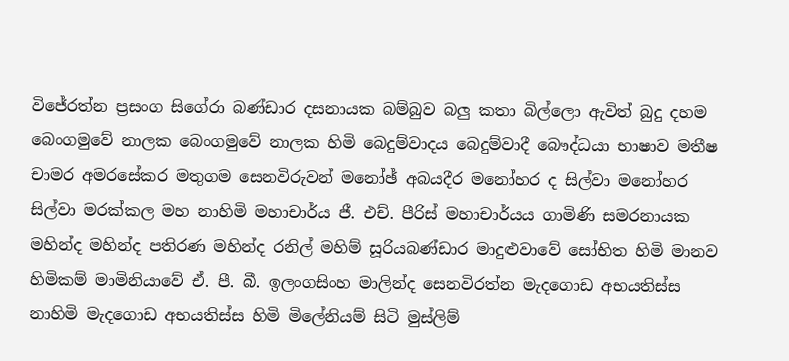විජේරත්න ප්‍රසංග සිගේරා බණ්ඩාර දසනායක බම්බුව බලු කතා බිල්ලො ඇවිත් බුදු දහම බෙංගමුවේ නාලක බෙංගමුවේ නාලක හිමි බෙදුම්වාදය බෙදුම්වාදී බෞද්ධයා භාෂාව මතීෂ චාමර අමරසේකර මතුගම සෙනවිරුවන් මනෝඡ් අබයදීර මනෝහර ද සිල්වා මනෝහර සිල්වා මරක්කල මහ නාහිමි මහාචාර්ය ජී. එච්. පීරිස් මහාචාර්යය ගාමිණි සමරනායක මහින්ද මහින්ද පතිරණ මහින්ද රනිල් මහිම් සූරියබණ්ඩාර මාදුළුවාවේ සෝභිත හිමි මානව හිමිකම් මාමිනියාවේ ඒ. පී. බී. ඉලංගසිංහ මාලින්ද සෙනවිරත්න මැදගොඩ අභයතිස්ස නාහිමි මැදගොඩ අභයතිස්ස හිමි මිලේනියම් සිටි මුස්‌ලිම්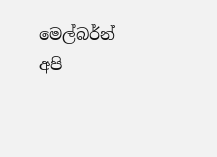මෙල්බර්න් අපි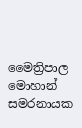මෛත්‍රිපාල මොහාන් සමරනායක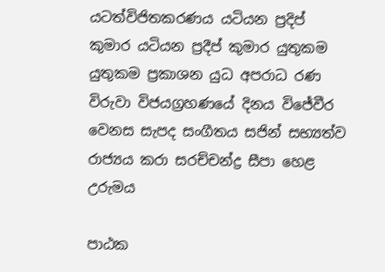යටත්විජිතකරණය යටියන ප්‍රදිප් කුමාර යටියන ප්‍රදීප් කුමාර යුතුකම යුතුකම ප්‍රකාශන යුධ අපරාධ රණ විරුවා විජයග්‍රහණයේ දිනය විජේවීර වෙනස සැපද සංගීතය සජින් සභ්‍යත්ව රාජ්‍යය කරා සරච්චන්ද්‍ර සීපා හෙළ උරුමය

පාඨක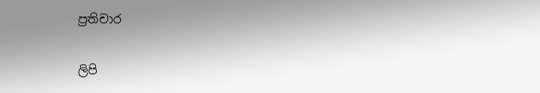ප්‍රතිචාර

ලිපි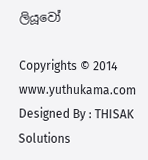ලියූවෝ

Copyrights © 2014 www.yuthukama.com Designed By : THISAK Solutions